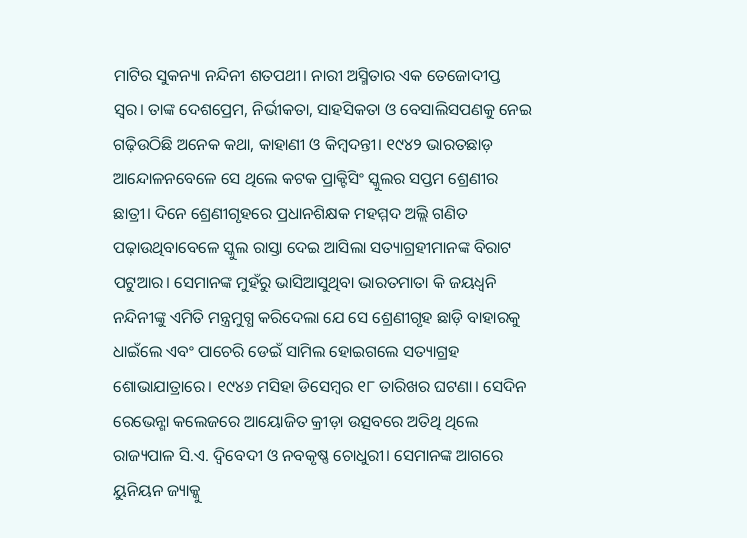ମାଟିର ସୁକନ୍ୟା ନନ୍ଦିନୀ ଶତପଥୀ। ନାରୀ ଅସ୍ମିତାର ଏକ ତେଜୋଦୀପ୍ତ ସ୍ବର। ତାଙ୍କ ଦେଶପ୍ରେମ, ନିର୍ଭୀକତା, ସାହସିକତା ଓ ବେସାଲିସପଣକୁ ନେଇ ଗଢ଼ିଉଠିଛି ଅନେକ କଥା, କାହାଣୀ ଓ କିମ୍ବଦନ୍ତୀ। ୧୯୪୨ ଭାରତଛାଡ଼ ଆନ୍ଦୋଳନବେଳେ ସେ ଥିଲେ କଟକ ପ୍ରାକ୍ଟିସିଂ ସ୍କୁଲର ସପ୍ତମ ଶ୍ରେଣୀର ଛାତ୍ରୀ। ଦିନେ ଶ୍ରେଣୀଗୃହରେ ପ୍ରଧାନଶିକ୍ଷକ ମହମ୍ମଦ ଅଲ୍ଲି ଗଣିତ ପଢ଼ାଉଥିବାବେଳେ ସ୍କୁଲ ରାସ୍ତା ଦେଇ ଆସିଲା ସତ୍ୟାଗ୍ରହୀମାନଙ୍କ ବିରାଟ ପଟୁଆର। ସେମାନଙ୍କ ମୁହଁରୁ ଭାସିଆସୁଥିବା ଭାରତମାତା କି ଜୟଧ୍ୱନି ନନ୍ଦିନୀଙ୍କୁ ଏମିତି ମନ୍ତ୍ରମୁଗ୍ଧ କରିଦେଲା ଯେ ସେ ଶ୍ରେଣୀଗୃହ ଛାଡ଼ି ବାହାରକୁ ଧାଇଁଲେ ଏବଂ ପାଚେରି ଡେଇଁ ସାମିଲ ହୋଇଗଲେ ସତ୍ୟାଗ୍ରହ ଶୋଭାଯାତ୍ରାରେ। ୧୯୪୬ ମସିହା ଡିସେମ୍ବର ୧୮ ତାରିଖର ଘଟଣା। ସେଦିନ ରେଭେନ୍ଶା କଲେଜରେ ଆୟୋଜିତ କ୍ରୀଡ଼ା ଉତ୍ସବରେ ଅତିଥି ଥିଲେ ରାଜ୍ୟପାଳ ସି.ଏ. ଦ୍ବିବେଦୀ ଓ ନବକୃଷ୍ଣ ଚୋଧୁରୀ। ସେମାନଙ୍କ ଆଗରେ ୟୁନିୟନ ଜ୍ୟାକ୍କୁ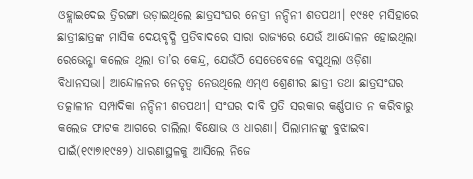ଓହ୍ଲାଇଦେଇ ତ୍ରିରଙ୍ଗା ଉଡ଼ାଇଥିଲେ ଛାତ୍ରସଂଘର ନେତ୍ରୀ ନନ୍ଦିନୀ ଶତପଥୀ। ୧୯୫୧ ମସିହାରେ ଛାତ୍ରୀଛାତ୍ରଙ୍କ ମାସିକ ଦେୟବୃଦ୍ଧି ପ୍ରତିବାଦରେ ସାରା ରାଜ୍ୟରେ ଯେଉଁ ଆନ୍ଦୋଳନ ହୋଇଥିଲା ରେଭେନ୍ଶା କଲେଜ ଥିଲା ତା’ର କେନ୍ଦ୍ର, ଯେଉଁଠି ସେତେବେଳେ ବସୁଥିଲା ଓଡ଼ିଶା ବିଧାନସଭା। ଆନ୍ଦୋଳନର ନେତୃତ୍ୱ ନେଉଥିଲେ ଏମ୍ଏ ଶ୍ରେଣୀର ଛାତ୍ରୀ ତଥା ଛାତ୍ରସଂଘର ତତ୍କାଳୀନ ସମ୍ପାଦିକା ନନ୍ଦିନୀ ଶତପଥୀ। ସଂଘର ଦାବି ପ୍ରତି ସରକାର କର୍ଣ୍ଣପାତ ନ କରିବାରୁ କଲେଜ ଫାଟକ ଆଗରେ ଚାଲିଲା ବିକ୍ଷୋଭ ଓ ଧାରଣା। ପିଲାମାନଙ୍କୁ ବୁଝାଇବା ପାଇଁ(୧୯ା୭ା୧୯୫୨) ଧାରଣାସ୍ଥଳକୁ ଆସିଲେ ନିଜେ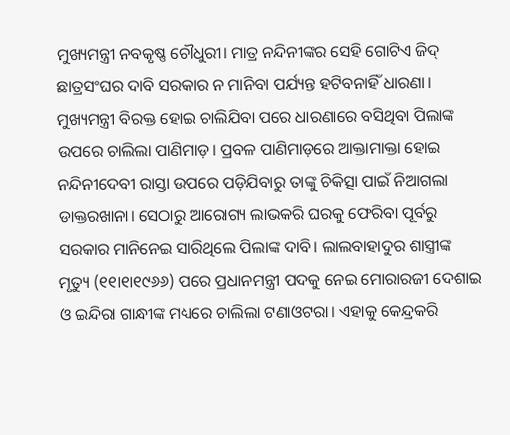ମୁଖ୍ୟମନ୍ତ୍ରୀ ନବକୃଷ୍ଣ ଚୌଧୁରୀ। ମାତ୍ର ନନ୍ଦିନୀଙ୍କର ସେହି ଗୋଟିଏ ଜିଦ୍ ଛାତ୍ରସଂଘର ଦାବି ସରକାର ନ ମାନିବା ପର୍ଯ୍ୟନ୍ତ ହଟିବନାହିଁ ଧାରଣା। ମୁଖ୍ୟମନ୍ତ୍ରୀ ବିରକ୍ତ ହୋଇ ଚାଲିଯିବା ପରେ ଧାରଣାରେ ବସିଥିବା ପିଲାଙ୍କ ଉପରେ ଚାଲିଲା ପାଣିମାଡ଼। ପ୍ରବଳ ପାଣିମାଡ଼ରେ ଆକ୍ତାମାକ୍ତା ହୋଇ ନନ୍ଦିନୀଦେବୀ ରାସ୍ତା ଉପରେ ପଡ଼ିଯିବାରୁ ତାଙ୍କୁ ଚିକିତ୍ସା ପାଇଁ ନିଆଗଲା ଡାକ୍ତରଖାନା। ସେଠାରୁ ଆରୋଗ୍ୟ ଲାଭକରି ଘରକୁ ଫେରିବା ପୂର୍ବରୁ ସରକାର ମାନିନେଇ ସାରିଥିଲେ ପିଲାଙ୍କ ଦାବି। ଲାଲବାହାଦୁର ଶାସ୍ତ୍ରୀଙ୍କ ମୃତ୍ୟୁ (୧୧ା୧ା୧୯୬୬) ପରେ ପ୍ରଧାନମନ୍ତ୍ରୀ ପଦକୁ ନେଇ ମୋରାରଜୀ ଦେଶାଇ ଓ ଇନ୍ଦିରା ଗାନ୍ଧୀଙ୍କ ମଧ୍ୟରେ ଚାଲିଲା ଟଣାଓଟରା। ଏହାକୁ କେନ୍ଦ୍ରକରି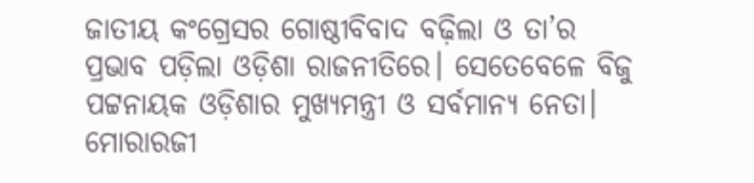ଜାତୀୟ କଂଗ୍ରେସର ଗୋଷ୍ଠୀବିବାଦ ବଢ଼ିଲା ଓ ତା’ର ପ୍ରଭାବ ପଡ଼ିଲା ଓଡ଼ିଶା ରାଜନୀତିରେ। ସେତେବେଳେ ବିଜୁ ପଟ୍ଟନାୟକ ଓଡ଼ିଶାର ମୁଖ୍ୟମନ୍ତ୍ରୀ ଓ ସର୍ବମାନ୍ୟ ନେତା। ମୋରାରଜୀ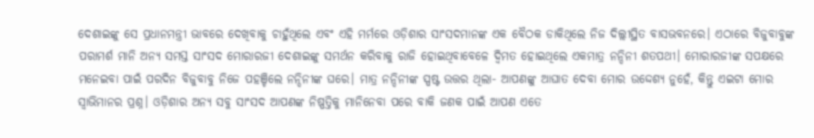ଦେଶାଇଙ୍କୁ ସେ ପ୍ରଧାନମନ୍ତ୍ରୀ ଭାବରେ ଦେଖିବାକୁ ଚାହୁଁଥିଲେ ଏବଂ ଏହି ମର୍ମରେ ଓଡ଼ିଶାର ସାଂସଦମାନଙ୍କ ଏକ ବୈଠକ ଡାକିଥିଲେ ନିଜ ଦିଲ୍ଲୀସ୍ଥିତ ବାସଭବନରେ। ଏଠାରେ ବିଜୁବାବୁଙ୍କ ପରାମର୍ଶ ମାନି ଅନ୍ୟ ସମସ୍ତ ସାଂସଦ ମୋରାରଜୀ ଦେଶାଇଙ୍କୁ ସମର୍ଥନ କରିବାକୁ ରାଜି ହୋଇଥିବାବେଳେ ଦ୍ବିମତ ହୋଇଥିଲେ ଏକମାତ୍ର ନନ୍ଦିନୀ ଶତପଥୀ। ମୋରାରଜୀଙ୍କ ସପକ୍ଷରେ ମନେଇବା ପାଇଁ ପରଦିନ ବିଜୁବାବୁ ନିଜେ ପହଞ୍ଚିଲେ ନନ୍ଦିନୀଙ୍କ ଘରେ। ମାତ୍ର ନନ୍ଦିନୀଙ୍କ ସ୍ପଷ୍ଟ ଉତ୍ତର ଥିଲା- ଆପଣଙ୍କୁ ଆଘାତ ଦେବା ମୋର ଉଦ୍ଦେଶ୍ୟ ନୁହେଁ, କିନ୍ତୁ ଏଇଟା ମୋର ସ୍ବାଭିମାନର ପ୍ରଶ୍ନ। ଓଡ଼ିଶାର ଅନ୍ୟ ସବୁ ସାଂସଦ ଆପଣଙ୍କ ନିଷ୍ପତ୍ତିକୁ ମାନିନେବା ପରେ ବାକି ଜଣକ ପାଇଁ ଆପଣ ଏତେ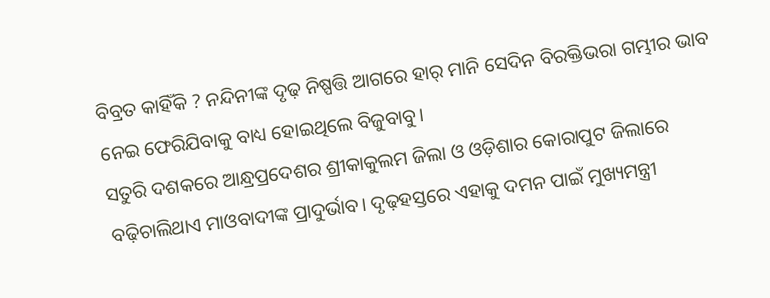ବିବ୍ରତ କାହିଁକି ? ନନ୍ଦିନୀଙ୍କ ଦୃଢ଼ ନିଷ୍ପତ୍ତି ଆଗରେ ହାର୍ ମାନି ସେଦିନ ବିରକ୍ତିଭରା ଗମ୍ଭୀର ଭାବ ନେଇ ଫେରିଯିବାକୁ ବାଧ୍ୟ ହୋଇଥିଲେ ବିଜୁବାବୁ।
ସତୁରି ଦଶକରେ ଆନ୍ଧ୍ରପ୍ରଦେଶର ଶ୍ରୀକାକୁଲମ ଜିଲା ଓ ଓଡ଼ିଶାର କୋରାପୁଟ ଜିଲାରେ ବଢ଼ିଚାଲିଥାଏ ମାଓବାଦୀଙ୍କ ପ୍ରାଦୁର୍ଭାବ। ଦୃଢ଼ହସ୍ତରେ ଏହାକୁ ଦମନ ପାଇଁ ମୁଖ୍ୟମନ୍ତ୍ରୀ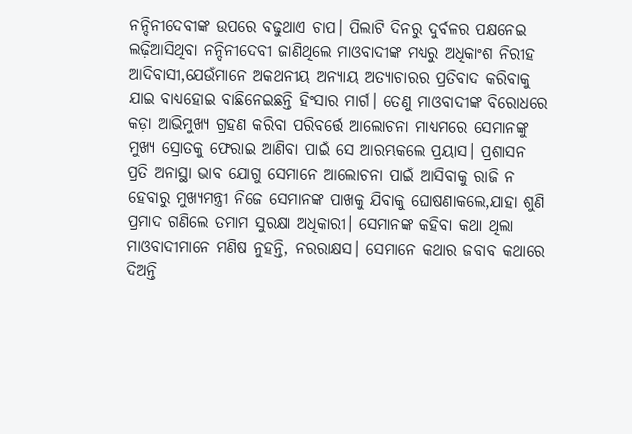ନନ୍ଦିନୀଦେବୀଙ୍କ ଉପରେ ବଢୁଥାଏ ଚାପ। ପିଲାଟି ଦିନରୁ ଦୁର୍ବଳର ପକ୍ଷନେଇ ଲଢ଼ିଆସିଥିବା ନନ୍ଦିନୀଦେବୀ ଜାଣିଥିଲେ ମାଓବାଦୀଙ୍କ ମଧ୍ୟରୁ ଅଧିକାଂଶ ନିରୀହ ଆଦିବାସୀ,ଯେଉଁମାନେ ଅକଥନୀୟ ଅନ୍ୟାୟ ଅତ୍ୟାଚାରର ପ୍ରତିବାଦ କରିବାକୁ ଯାଇ ବାଧ୍ୟହୋଇ ବାଛିନେଇଛନ୍ତି ହିଂସାର ମାର୍ଗ। ତେଣୁ ମାଓବାଦୀଙ୍କ ବିରୋଧରେ କଡ଼ା ଆଭିମୁଖ୍ୟ ଗ୍ରହଣ କରିବା ପରିବର୍ତ୍ତେ ଆଲୋଚନା ମାଧ୍ୟମରେ ସେମାନଙ୍କୁ ମୁଖ୍ୟ ସ୍ରୋତକୁ ଫେରାଇ ଆଣିବା ପାଇଁ ସେ ଆରମ୍ଭକଲେ ପ୍ରୟାସ। ପ୍ରଶାସନ ପ୍ରତି ଅନାସ୍ଥା ଭାବ ଯୋଗୁ ସେମାନେ ଆଲୋଚନା ପାଇଁ ଆସିବାକୁ ରାଜି ନ ହେବାରୁ ମୁଖ୍ୟମନ୍ତ୍ରୀ ନିଜେ ସେମାନଙ୍କ ପାଖକୁ ଯିବାକୁ ଘୋଷଣାକଲେ,ଯାହା ଶୁଣି ପ୍ରମାଦ ଗଣିଲେ ତମାମ ସୁରକ୍ଷା ଅଧିକାରୀ। ସେମାନଙ୍କ କହିବା କଥା ଥିଲା ମାଓବାଦୀମାନେ ମଣିଷ ନୁହନ୍ତି, ନରରାକ୍ଷସ। ସେମାନେ କଥାର ଜବାବ କଥାରେ ଦିଅନ୍ତି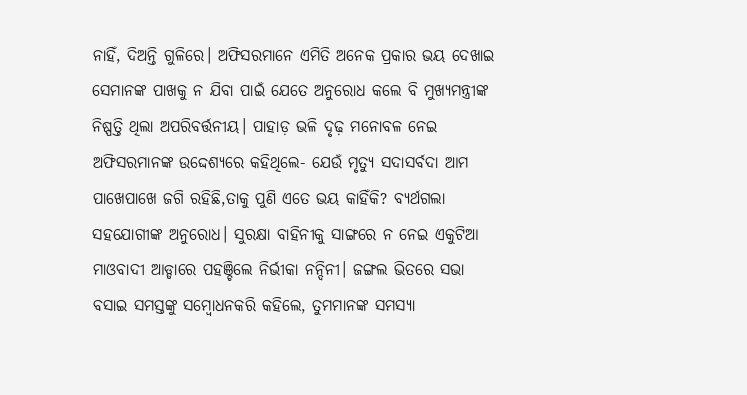ନାହିଁ, ଦିଅନ୍ତି ଗୁଳିରେ। ଅଫିସରମାନେ ଏମିତି ଅନେକ ପ୍ରକାର ଭୟ ଦେଖାଇ ସେମାନଙ୍କ ପାଖକୁ ନ ଯିବା ପାଇଁ ଯେତେ ଅନୁରୋଧ କଲେ ବି ମୁଖ୍ୟମନ୍ତ୍ରୀଙ୍କ ନିଷ୍ପତ୍ତି ଥିଲା ଅପରିବର୍ତ୍ତନୀୟ। ପାହାଡ଼ ଭଳି ଦୃଢ଼ ମନୋବଳ ନେଇ ଅଫିସରମାନଙ୍କ ଉଦ୍ଦେଶ୍ୟରେ କହିଥିଲେ- ଯେଉଁ ମୃତ୍ୟୁ ସଦାସର୍ବଦା ଆମ ପାଖେପାଖେ ଜଗି ରହିଛି,ତାକୁ ପୁଣି ଏତେ ଭୟ କାହିଁକି? ବ୍ୟର୍ଥଗଲା ସହଯୋଗୀଙ୍କ ଅନୁରୋଧ। ସୁରକ୍ଷା ବାହିନୀକୁ ସାଙ୍ଗରେ ନ ନେଇ ଏକୁଟିଆ ମାଓବାଦୀ ଆଡ୍ଡାରେ ପହଞ୍ଚିଲେ ନିର୍ଭୀକା ନନ୍ଦିନୀ। ଜଙ୍ଗଲ ଭିତରେ ସଭା ବସାଇ ସମସ୍ତଙ୍କୁ ସମ୍ବୋଧନକରି କହିଲେ, ତୁମମାନଙ୍କ ସମସ୍ୟା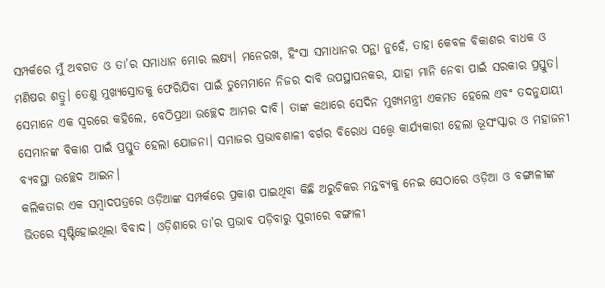ସମ୍ପର୍କରେ ମୁଁ ଅବଗତ ଓ ତା’ର ସମାଧାନ ମୋର ଲକ୍ଷ୍ୟ। ମନେରଖ, ହିଂସା ସମାଧାନର ପନ୍ଥା ନୁହେଁ, ତାହା କେବଳ ବିକାଶର ବାଧକ ଓ ମଣିଷର ଶତ୍ରୁ। ତେଣୁ ମୁଖ୍ୟସ୍ରୋତକୁ ଫେରିଯିବା ପାଇଁ ତୁମେମାନେ ନିଜର ଦାବି ଉପସ୍ଥାପନକର, ଯାହା ମାନି ନେବା ପାଇଁ ସରକାର ପ୍ରସ୍ତୁତ। ସେମାନେ ଏକ ସ୍ବରରେ କହିଲେ, ବେଠିପ୍ରଥା ଉଚ୍ଛେଦ ଆମର ଦାବି। ତାଙ୍କ କଥାରେ ସେଦିନ ମୁଖ୍ୟମନ୍ତ୍ରୀ ଏକମତ ହେଲେ ଏବଂ ତଦନୁଯାୟୀ ସେମାନଙ୍କ ବିକାଶ ପାଇଁ ପ୍ରସ୍ତୁତ ହେଲା ଯୋଜନା। ସମାଜର ପ୍ରଭାବଶାଳୀ ବର୍ଗର ବିରୋଧ ସତ୍ତ୍ବେ କାର୍ଯ୍ୟକାରୀ ହେଲା ଭୂସଂସ୍କାର ଓ ମହାଜନୀ ବ୍ୟବସ୍ଥା ଉଚ୍ଛେଦ ଆଇନ।
କଲିକତାର ଏକ ସମ୍ବାଦପତ୍ରରେ ଓଡ଼ିଆଙ୍କ ସମ୍ପର୍କରେ ପ୍ରକାଶ ପାଇଥିବା କିଛି ଅରୁଚିକର ମନ୍ତବ୍ୟକୁ ନେଇ ସେଠାରେ ଓଡ଼ିଆ ଓ ବଙ୍ଗାଳୀଙ୍କ ଭିତରେ ସୃଷ୍ଟିହୋଇଥିଲା ବିବାଦ। ଓଡ଼ିଶାରେ ତା’ର ପ୍ରଭାବ ପଡ଼ିବାରୁ ପୁରୀରେ ବଙ୍ଗାଳୀ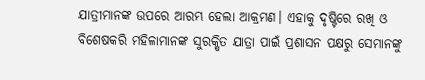ଯାତ୍ରୀମାନଙ୍କ ଉପରେ ଆରମ୍ଭ ହେଲା ଆକ୍ରମଣ। ଏହାକୁ ଦୃଷ୍ଟିରେ ରଖି ଓ ବିଶେଷକରି ମହିଳାମାନଙ୍କ ସୁରକ୍ଷିତ ଯାତ୍ରା ପାଇଁ ପ୍ରଶାସନ ପକ୍ଷରୁ ସେମାନଙ୍କୁ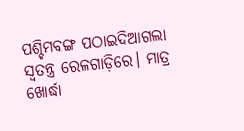ପଶ୍ଚିମବଙ୍ଗ ପଠାଇଦିଆଗଲା ସ୍ବତନ୍ତ୍ର ରେଳଗାଡ଼ିରେ। ମାତ୍ର ଖୋର୍ଦ୍ଧା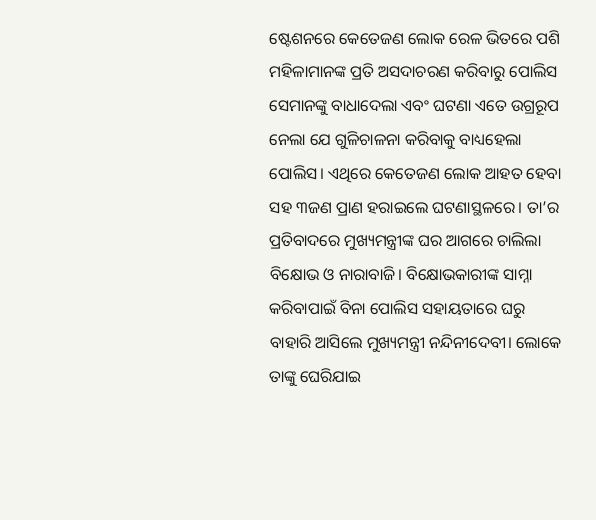ଷ୍ଟେଶନରେ କେତେଜଣ ଲୋକ ରେଳ ଭିତରେ ପଶି ମହିଳାମାନଙ୍କ ପ୍ରତି ଅସଦାଚରଣ କରିବାରୁ ପୋଲିସ ସେମାନଙ୍କୁ ବାଧାଦେଲା ଏବଂ ଘଟଣା ଏତେ ଉଗ୍ରରୂପ ନେଲା ଯେ ଗୁଳିଚାଳନା କରିବାକୁ ବାଧ୍ୟହେଲା ପୋଲିସ। ଏଥିରେ କେତେଜଣ ଲୋକ ଆହତ ହେବା ସହ ୩ଜଣ ପ୍ରାଣ ହରାଇଲେ ଘଟଣାସ୍ଥଳରେ। ତା’ର ପ୍ରତିବାଦରେ ମୁଖ୍ୟମନ୍ତ୍ରୀଙ୍କ ଘର ଆଗରେ ଚାଲିଲା ବିକ୍ଷୋଭ ଓ ନାରାବାଜି। ବିକ୍ଷୋଭକାରୀଙ୍କ ସାମ୍ନା କରିବାପାଇଁ ବିନା ପୋଲିସ ସହାୟତାରେ ଘରୁ ବାହାରି ଆସିଲେ ମୁଖ୍ୟମନ୍ତ୍ରୀ ନନ୍ଦିନୀଦେବୀ। ଲୋକେ ତାଙ୍କୁ ଘେରିଯାଇ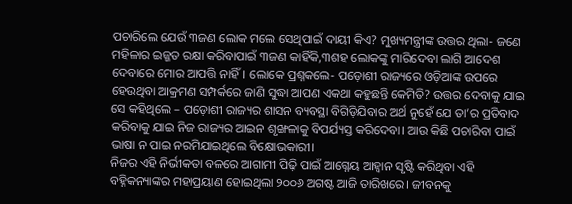ପଚାରିଲେ ଯେଉଁ ୩ଜଣ ଲୋକ ମଲେ ସେଥିପାଇଁ ଦାୟୀ କିଏ? ମୁଖ୍ୟମନ୍ତ୍ରୀଙ୍କ ଉତ୍ତର ଥିଲା- ଜଣେ ମହିଳାର ଇଜ୍ଜତ ରକ୍ଷା କରିବାପାଇଁ ୩ଜଣ କାହିଁକି,୩ଶହ ଲୋକଙ୍କୁ ମାରିଦେବା ଲାଗି ଆଦେଶ ଦେବାରେ ମୋର ଆପତ୍ତି ନାହିଁ। ଲୋକେ ପ୍ରଶ୍ନକଲେ- ପଡ଼ୋଶୀ ରାଜ୍ୟରେ ଓଡ଼ିଆଙ୍କ ଉପରେ ହେଉଥିବା ଆକ୍ରମଣ ସମ୍ପର୍କରେ ଜାଣି ସୁଦ୍ଧା ଆପଣ ଏକଥା କହୁଛନ୍ତି କେମିତି? ଉତ୍ତର ଦେବାକୁ ଯାଇ ସେ କହିଥିଲେ – ପଡ଼ୋଶୀ ରାଜ୍ୟର ଶାସନ ବ୍ୟବସ୍ଥା ବିଗିଡ଼ିଯିବାର ଅର୍ଥ ନୁହେଁ ଯେ ତା’ର ପ୍ରତିବାଦ କରିବାକୁ ଯାଇ ନିଜ ରାଜ୍ୟର ଆଇନ ଶୃଙ୍ଖଳାକୁ ବିପର୍ଯ୍ୟସ୍ତ କରିଦେବା। ଆଉ କିଛି ପଚାରିବା ପାଇଁ ଭାଷା ନ ପାଇ ନରମିଯାଇଥିଲେ ବିକ୍ଷୋଭକାରୀ।
ନିଜର ଏହି ନିର୍ଭୀକତା ବଳରେ ଆଗାମୀ ପିଢ଼ି ପାଇଁ ଆଗ୍ନେୟ ଆହ୍ବାନ ସୃଷ୍ଟି କରିଥିବା ଏହି ବହ୍ନିକନ୍ୟାଙ୍କର ମହାପ୍ରୟାଣ ହୋଇଥିଲା ୨୦୦୬ ଅଗଷ୍ଟ ଆଜି ତାରିଖରେ। ଜୀବନକୁ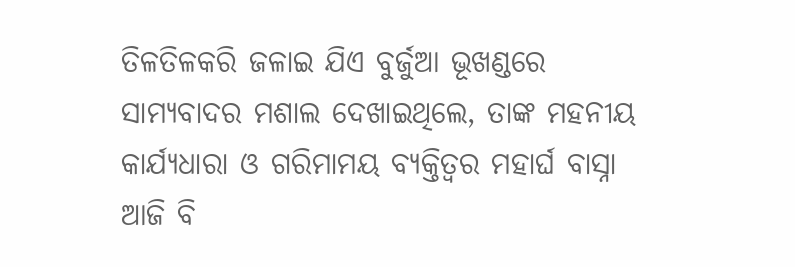ତିଳତିଳକରି ଜଳାଇ ଯିଏ ବୁର୍ଜୁଆ ଭୂଖଣ୍ଡରେ ସାମ୍ୟବାଦର ମଶାଲ ଦେଖାଇଥିଲେ, ତାଙ୍କ ମହନୀୟ କାର୍ଯ୍ୟଧାରା ଓ ଗରିମାମୟ ବ୍ୟକ୍ତିତ୍ୱର ମହାର୍ଘ ବାସ୍ନା ଆଜି ବି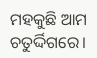ମହକୁଛି ଆମ ଚତୁର୍ଦ୍ଦିଗରେ।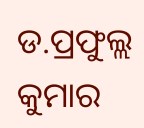ଡ.ପ୍ରଫୁଲ୍ଲ କୁମାର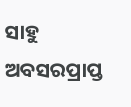ସାହୁ
ଅବସରପ୍ରାପ୍ତ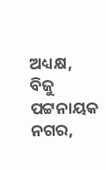ଅଧ୍ୟକ୍ଷ,
ବିଜୁ ପଟ୍ଟନାୟକ ନଗର,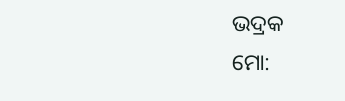ଭଦ୍ରକ
ମୋ: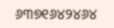୬୩୭୧୬୪୨୪୬୪